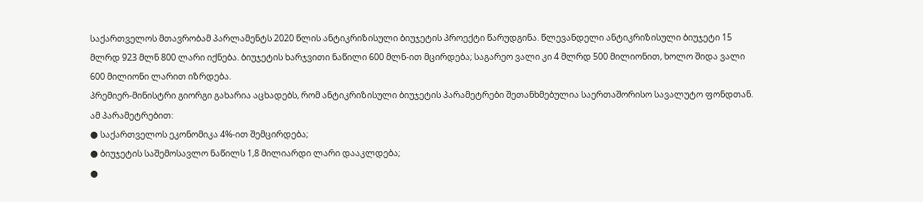საქართველოს მთავრობამ პარლამენტს 2020 წლის ანტიკრიზისული ბიუჯეტის პროექტი წარუდგინა. წლევანდელი ანტიკრიზისული ბიუჯეტი 15 მლრდ 923 მლნ 800 ლარი იქნება. ბიუჯეტის ხარჯვითი ნაწილი 600 მლნ-ით მცირდება; საგარეო ვალი კი 4 მლრდ 500 მილიონით, ხოლო შიდა ვალი 600 მილიონი ლარით იზრდება.
პრემიერ-მინისტრი გიორგი გახარია აცხადებს, რომ ანტიკრიზისული ბიუჯეტის პარამეტრები შეთანხმებულია საერთაშორისო სავალუტო ფონდთან.
ამ პარამეტრებით:
● საქართველოს ეკონომიკა 4%-ით შემცირდება;
● ბიუჯეტის საშემოსავლო ნაწილს 1,8 მილიარდი ლარი დააკლდება;
●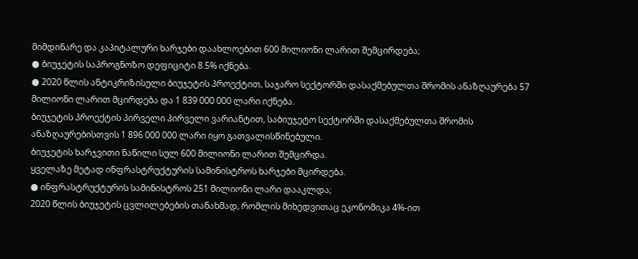მიმდინარე და კაპიტალური ხარჯები დაახლოებით 600 მილიონი ლარით შემცირდება;
● ბიუჯეტის საპროგნოზო დეფიციტი 8.5% იქნება.
● 2020 წლის ანტიკრიზისული ბიუჯეტის პროექტით, საჯარო სექტორში დასაქმებულთა შრომის ანაზღაურება 57 მილიონი ლარით მცირდება და 1 839 000 000 ლარი იქნება.
ბიუჯეტის პროექტის პირველი პირველი ვარიანტით, საბიუჯეტო სექტორში დასაქმებულთა შრომის ანაზღაურებისთვის 1 896 000 000 ლარი იყო გათვალისწინებული.
ბიუჯეტის ხარჯვითი ნაწილი სულ 600 მილიონი ლარით შემცირდა.
ყველაზე მეტად ინფრასტრუქტურის სამინისტროს ხარჯები მცირდება.
● ინფრასტრუქტურის სამინისტროს 251 მილიონი ლარი დააკლდა;
2020 წლის ბიუჯეტის ცვლილებების თანახმად, რომლის მიხედვითაც ეკონომიკა 4%-ით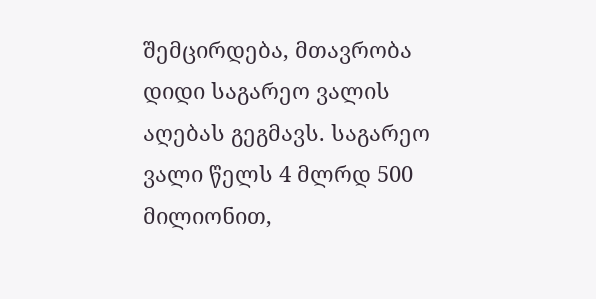შემცირდება, მთავრობა დიდი საგარეო ვალის აღებას გეგმავს. საგარეო ვალი წელს 4 მლრდ 500 მილიონით,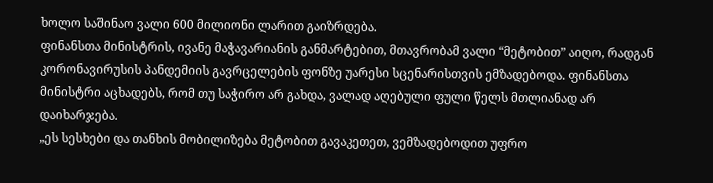ხოლო საშინაო ვალი 600 მილიონი ლარით გაიზრდება.
ფინანსთა მინისტრის, ივანე მაჭავარიანის განმარტებით, მთავრობამ ვალი “მეტობით” აიღო, რადგან კორონავირუსის პანდემიის გავრცელების ფონზე უარესი სცენარისთვის ემზადებოდა. ფინანსთა მინისტრი აცხადებს, რომ თუ საჭირო არ გახდა, ვალად აღებული ფული წელს მთლიანად არ დაიხარჯება.
„ეს სესხები და თანხის მობილიზება მეტობით გავაკეთეთ, ვემზადებოდით უფრო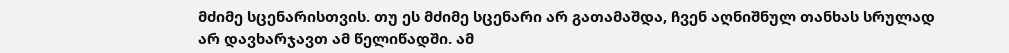მძიმე სცენარისთვის. თუ ეს მძიმე სცენარი არ გათამაშდა, ჩვენ აღნიშნულ თანხას სრულად არ დავხარჯავთ ამ წელიწადში. ამ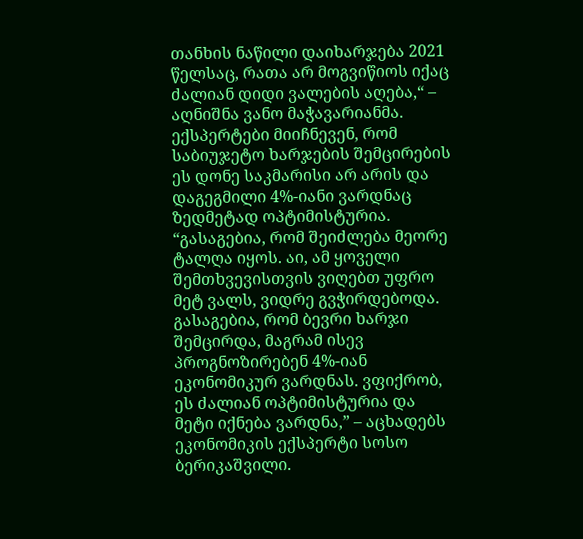თანხის ნაწილი დაიხარჯება 2021 წელსაც, რათა არ მოგვიწიოს იქაც ძალიან დიდი ვალების აღება,“ – აღნიშნა ვანო მაჭავარიანმა.
ექსპერტები მიიჩნევენ, რომ საბიუჯეტო ხარჯების შემცირების ეს დონე საკმარისი არ არის და დაგეგმილი 4%-იანი ვარდნაც ზედმეტად ოპტიმისტურია.
“გასაგებია, რომ შეიძლება მეორე ტალღა იყოს. აი, ამ ყოველი შემთხვევისთვის ვიღებთ უფრო მეტ ვალს, ვიდრე გვჭირდებოდა. გასაგებია, რომ ბევრი ხარჯი შემცირდა, მაგრამ ისევ პროგნოზირებენ 4%-იან ეკონომიკურ ვარდნას. ვფიქრობ, ეს ძალიან ოპტიმისტურია და მეტი იქნება ვარდნა,” – აცხადებს ეკონომიკის ექსპერტი სოსო ბერიკაშვილი.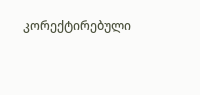კორექტირებული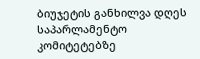ბიუჯეტის განხილვა დღეს საპარლამენტო კომიტეტებზე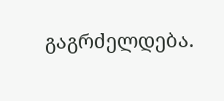გაგრძელდება.